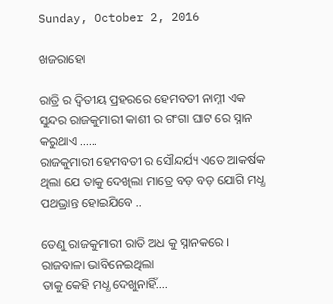Sunday, October 2, 2016

ଖଜରାହୋ

ରାତ୍ରି ର ଦ୍ଵିତୀୟ ପ୍ରହରରେ ହେମବତୀ ନାମ୍ନୀ ଏକ ସୁନ୍ଦର ରାଜକୁମାରୀ କାଶୀ ର ଗଂଗା ଘାଟ ରେ ସ୍ନାନ କରୁଥାଏ ......
ରାଜକୁମାରୀ ହେମବତୀ ର ସୌନ୍ଦର୍ଯ୍ୟ ଏତେ ଆକର୍ଷକ ଥିଲା ଯେ ତାକୁ ଦେଖିଲା ମାତ୍ରେ ବଡ଼ ବଡ଼ ଯୋଗି ମଧ୍ଧ ପଥଭ୍ରାନ୍ତ ହୋଇଯିବେ ..

ତେଣୁ ରାଜକୁମାରୀ ରାତି ଅଧ କୁ ସ୍ନାନକରେ ।
ରାଜବାଳା ଭାବିନେଇଥିଲା
ତାକୁ କେହି ମଧ୍ଧ ଦେଖୁନାହିଁ....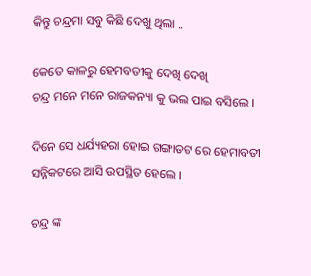କିନ୍ତୁ ଚନ୍ଦ୍ରମା ସବୁ କିଛି ଦେଖୁ ଥିଲା ..

କେତେ କାଳରୁ ହେମବତୀକୁ ଦେଖି ଦେଖି
ଚନ୍ଦ୍ର ମନେ ମନେ ରାଜକନ୍ୟା କୁ ଭଲ ପାଇ ବସିଲେ ।

ଦିନେ ସେ ଧର୍ଯ୍ୟହରା ହୋଇ ଗଙ୍ଗାତଟ ରେ ହେମାବତୀ
ସନ୍ନିକଟରେ ଆସି ଉପସ୍ଥିତ ହେଲେ ।

ଚନ୍ଦ୍ର ଙ୍କ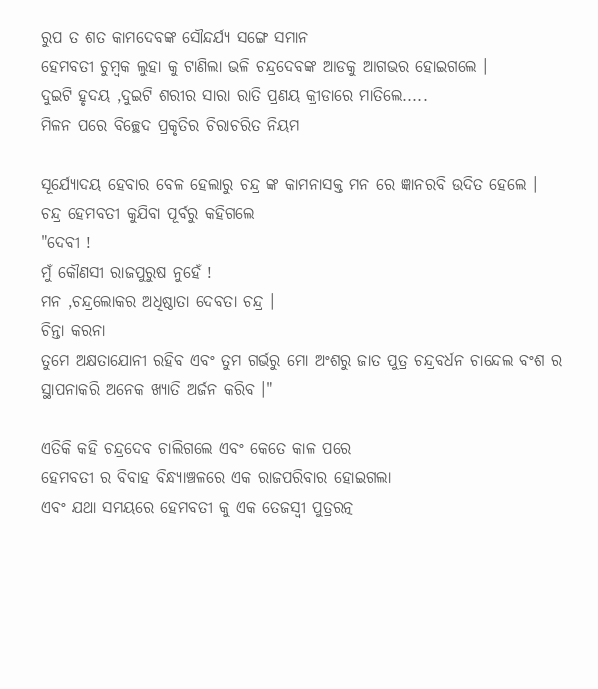ରୁପ ତ ଶତ କାମଦେବଙ୍କ ସୌନ୍ଦର୍ଯ୍ୟ ସଙ୍ଗେ ସମାନ
ହେମବତୀ ଚୁମ୍ବକ ଲୁହା କୁ ଟାଣିଲା ଭଳି ଚନ୍ଦ୍ରଦେବଙ୍କ ଆଡକୁ ଆଗଭର ହୋଇଗଲେ ।
ଦୁଇଟି ହୃଦୟ ,ଦୁଇଟି ଶରୀର ସାରା ରାତି ପ୍ରଣୟ କ୍ରୀଡାରେ ମାତିଲେ.....
ମିଳନ ପରେ ବିଚ୍ଛେଦ ପ୍ରକୃତିର ଚିରାଚରିତ ନିୟମ

ସୂର୍ଯ୍ୟୋଦୟ ହେବାର ବେଳ ହେଲାରୁ ଚନ୍ଦ୍ର ଙ୍କ କାମନାସକ୍ତ ମନ ରେ ଜ୍ଞାନରବି ଉଦିତ ହେଲେ ।
ଚନ୍ଦ୍ର ହେମବତୀ କୁଯିବା ପୂର୍ବରୁ କହିଗଲେ
"ଦେବୀ !
ମୁଁ କୌଣସୀ ରାଜପୁରୁଷ ନୁହେଁ !
ମନ ,ଚନ୍ଦ୍ରଲୋକର ଅଧିଷ୍ଠାତା ଦେବତା ଚନ୍ଦ୍ର ।
ଚିନ୍ତା କରନା
ତୁମେ ଅକ୍ଷତାଯୋନୀ ରହିବ ଏବଂ ତୁମ ଗର୍ଭରୁ ମୋ ଅଂଶରୁ ଜାତ ପୁତ୍ର ଚନ୍ଦ୍ରବର୍ଧନ ଚାନ୍ଦେଲ ବଂଶ ର ସ୍ଥାପନାକରି ଅନେକ ଖ୍ୟାତି ଅର୍ଜନ କରିବ ।"

ଏତିକି କହି ଚନ୍ଦ୍ରଦେବ ଚାଲିଗଲେ ଏବଂ କେତେ କାଳ ପରେ
ହେମବତୀ ର ବିବାହ ବିନ୍ଧ୍ୟାଞ୍ଚଳରେ ଏକ ରାଜପରିବାର ହୋଇଗଲା
ଏବଂ ଯଥା ସମୟରେ ହେମବତୀ କୁ ଏକ ତେଜସ୍ଵୀ ପୁତ୍ରରତ୍ନ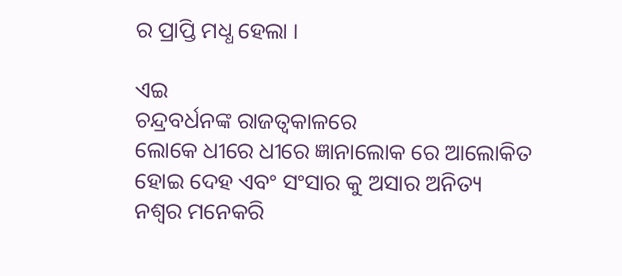ର ପ୍ରାପ୍ତି ମଧ୍ଧ ହେଲା ।

ଏଇ
ଚନ୍ଦ୍ରବର୍ଧନଙ୍କ ରାଜତ୍ଵକାଳରେ
ଲୋକେ ଧୀରେ ଧୀରେ ଜ୍ଞାନାଲୋକ ରେ ଆଲୋକିତ ହୋଇ ଦେହ ଏବଂ ସଂସାର କୁ ଅସାର ଅନିତ୍ୟ
ନଶ୍ଵର ମନେକରି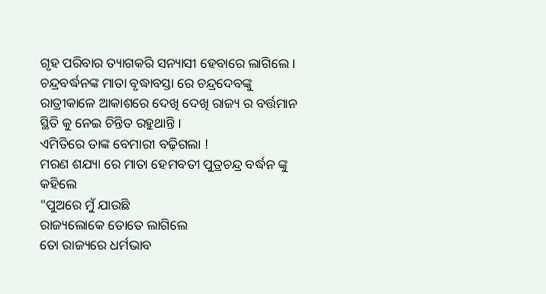ଗୃହ ପରିବାର ତ୍ୟାଗକରି ସନ୍ୟାସୀ ହେବାରେ ଲାଗିଲେ ।
ଚନ୍ଦ୍ରବର୍ଦ୍ଧନଙ୍କ ମାତା ବୃଦ୍ଧାବସ୍ତା ରେ ଚନ୍ଦ୍ରଦେବଙ୍କୁ ରାତ୍ରୀକାଳେ ଆକାଶରେ ଦେଖି ଦେଖି ରାଜ୍ୟ ର ବର୍ତ୍ତମାନ ସ୍ଥିତି କୁ ନେଇ ଚିନ୍ତିତ ରହୁଥାନ୍ତି ।
ଏମିତିରେ ତାଙ୍କ ବେମାରୀ ବଢ଼ିଗଲା !
ମରଣ ଶଯ୍ୟା ରେ ମାତା ହେମବତୀ ପୁତ୍ରଚନ୍ଦ୍ର ବର୍ଦ୍ଧନ ଙ୍କୁ କହିଲେ
"ପୁଅରେ ମୁଁ ଯାଉଛି
ରାଜ୍ୟଲୋକେ ତୋତେ ଲାଗିଲେ
ତୋ ରାଜ୍ୟରେ ଧର୍ମଭାବ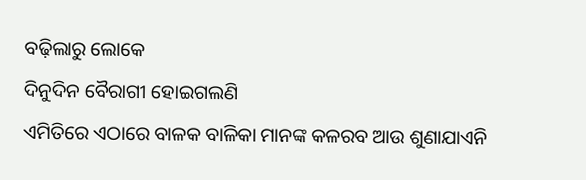ବଢ଼ିଲାରୁ ଲୋକେ
ଦିନୁଦିନ ବୈରାଗୀ ହୋଇଗଲଣି
ଏମିତିରେ ଏଠାରେ ବାଳକ ବାଳିକା ମାନଙ୍କ କଳରବ ଆଉ ଶୁଣାଯାଏନି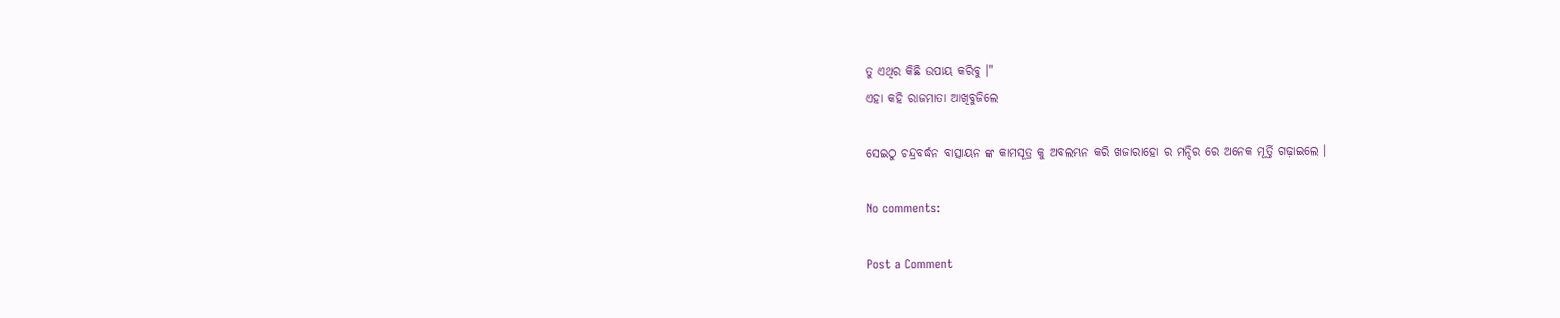ତୁ ଏଥିର କିଛି ଉପାୟ କରିବୁ ।"
ଏହା କହି ରାଜମାତା ଆଖିବୁଜିଲେ

ସେଇଠୁ ଚନ୍ଦ୍ରବର୍ଦ୍ଧନ ବାତ୍ସାୟନ ଙ୍କ କାମସୂତ୍ର କୁ ଅବଲମ୍ଭନ କରି ଖଜାରାହୋ ର ମନ୍ଦିର ରେ ଅନେକ ମୂର୍ତ୍ତି ଗଢ଼ାଇଲେ ।

No comments:

Post a Comment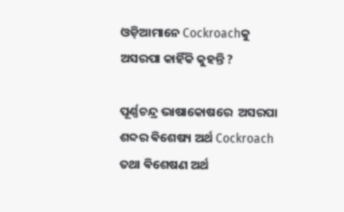ଓଡ଼ିଆମାନେ Cockroachକୁ ଅସରପା କାହିଁକି କୁହନ୍ତି ?

ପୂର୍ଣ୍ଣଚନ୍ଦ୍ର ଭାଷାକୋଷରେ  ଅସରପା ଶବ୍ଦର ଵିଶେଷ୍ୟ ଅର୍ଥ Cockroach ତଥା ଵିଶେଷଣ ଅର୍ଥ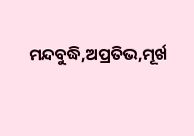ମନ୍ଦବୁଦ୍ଧି,ଅପ୍ରତିଭ,ମୂର୍ଖ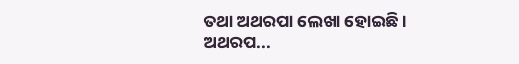ତଥା ଅଥରପା ଲେଖା ହୋଇଛି । ଅଥରପ...